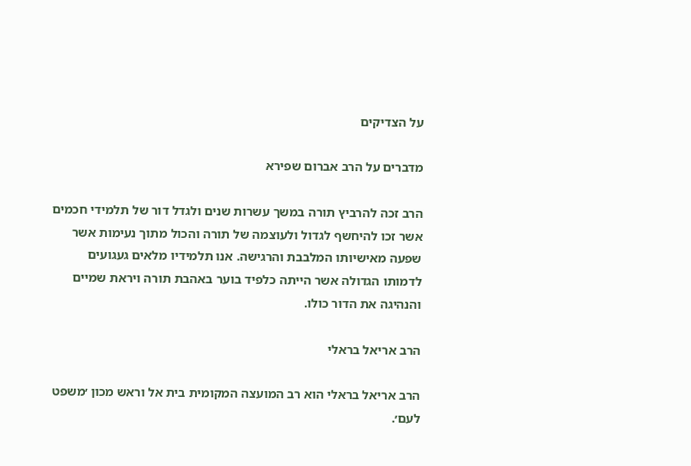על הצדיקים

מדברים על הרב אברום שפירא

הרב זכה להרביץ תורה במשך עשרות שנים ולגדל דור של תלמידי חכמים אשר זכו להיחשף לגדול ולעוצמה של תורה והכול מתוך נעימות אשר שפעה מאישיותו המלבבת והרגישה. אנו תלמידיו מלאים געגועים לדמותו הגדולה אשר הייתה כלפיד בוער באהבת תורה ויראת שמיים והנהיגה את הדור כולו.

הרב אריאל בראלי

הרב אריאל בראלי הוא רב המועצה המקומית בית אל וראש מכון ׳משפט לעם׳.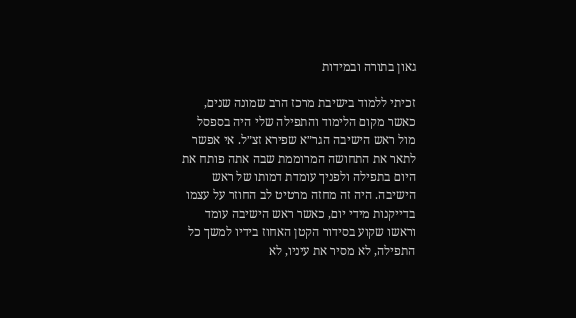גאון בתורה ובמידות

זכיתי ללמוד בישיבת מרכז הרב שמונה שנים, כאשר מקום הלימוד והתפילה שלי היה בספסל מול ראש הישיבה הגר״א שפירא זצ״ל. אי אפשר לתאר את התחושה המרוממת שבה אתה פותח את היום בתפילה ולפניך עומדת דמותו של ראש הישיבה. היה זה מחזה מרטיט לב החוזר על עצמו בדייקנות מידי יום, כאשר ראש הישיבה עומד וראשו שקוע בסידור הקטן האחוז בידיו למשך כל התפילה, לא מסיר את עיניו, לא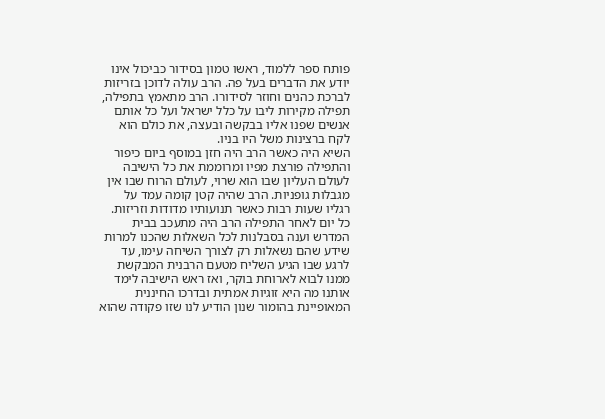פותח ספר ללמוד, ראשו טמון בסידור כביכול אינו יודע את הדברים בעל פה. הרב עולה לדוכן בזריזות לברכת כהנים וחוזר לסידורו. הרב מתאמץ בתפילה, תפילה מקירות ליבו על כלל ישראל ועל כל אותם אנשים שפנו אליו בבקשה ובעצה, את כולם הוא לקח ברצינות משל היו בניו.
השיא היה כאשר הרב היה חזן במוסף ביום כיפור והתפילה פורצת מפיו ומרוממת את כל הישיבה לעולם העליון שבו הוא שרוי, לעולם הרוח שבו אין מגבלות גופניות. הרב שהיה קטן קומה עמד על רגליו שעות רבות כאשר תנועותיו מדודות וזריזות.
כל יום לאחר התפילה הרב היה מתעכב בבית המדרש וענה בסבלנות לכל השאלות שהכנו למרות שידע שהם נשאלות רק לצורך השיחה עימו, עד לרגע שבו הגיע השליח מטעם הרבנית המבקשת ממנו לבוא לארוחת בוקר, ואז ראש הישיבה לימד אותנו מה היא זוגיות אמתית ובדרכו החיננית המאופיינת בהומור שנון הודיע לנו שזו פקודה שהוא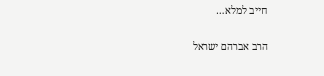חייב למלא…

הרב אברהם ישראל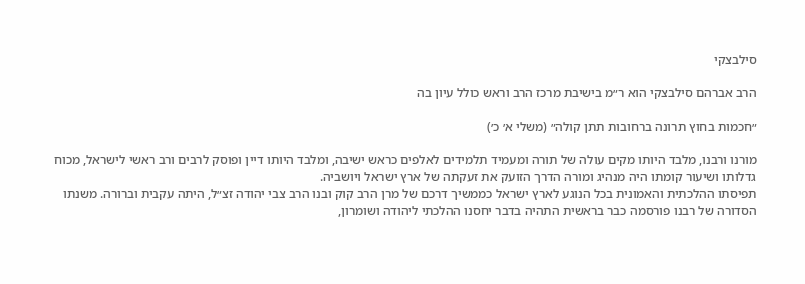סילבצקי

הרב אברהם סילבצקי הוא ר״מ בישיבת מרכז הרב וראש כולל עיון בה

״חכמות בחוץ תרונה ברחובות תתן קולה״ (משלי א׳ כ׳)

מורנו ורבנו, מלבד היותו מקים עולה של תורה ומעמיד תלמידים לאלפים כראש ישיבה, ומלבד היותו דיין ופוסק לרבים ורב ראשי לישראל, מכוח גדלותו ושיעור קומתו היה מנהיג ומורה הדרך הזועק את זעקתה של ארץ ישראל ויושביה.
תפיסתו ההלכתית והאמונית בכל הנוגע לארץ ישראל כממשיך דרכם של מרן הרב קוק ובנו הרב צבי יהודה זצ״ל, היתה עקבית וברורה. משנתו הסדורה של רבנו פורסמה כבר בראשית התהיה בדבר יחסנו ההלכתי ליהודה ושומרון,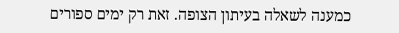כמענה לשאלה בעיתון הצופה. זאת רק ימים ספורים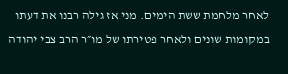לאחר מלחמת ששת הימים. מני אז גילה רבנו את דעתו במקומות שונים ולאחר פטירתו של מו״ר הרב צבי יהודה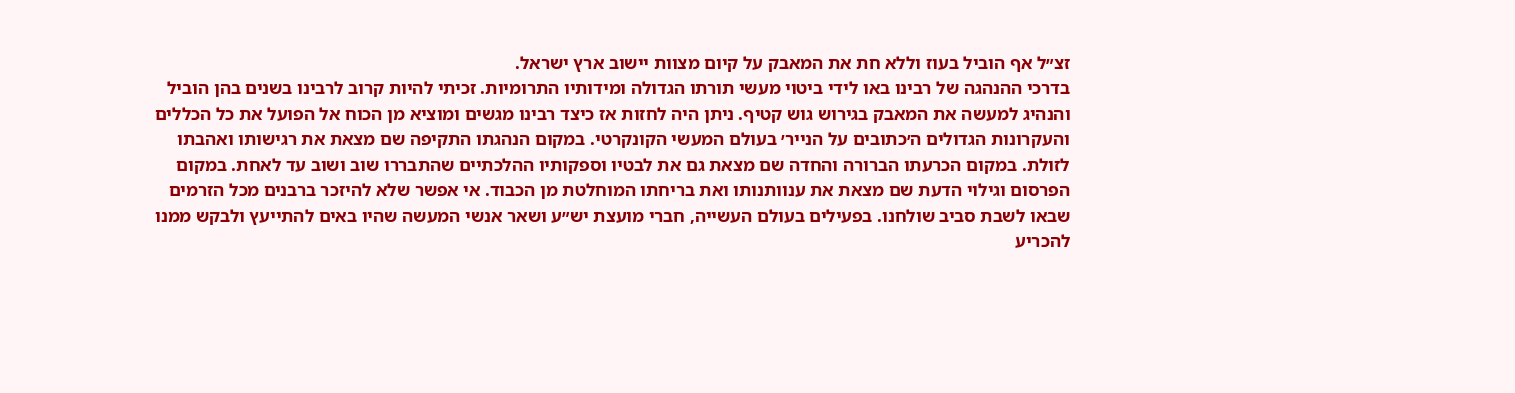זצ״ל אף הוביל בעוז וללא חת את המאבק על קיום מצוות יישוב ארץ ישראל.
בדרכי ההנהגה של רבינו באו לידי ביטוי מעשי תורתו הגדולה ומידותיו התרומיות. זכיתי להיות קרוב לרבינו בשנים בהן הוביל והנהיג למעשה את המאבק בגירוש גוש קטיף. ניתן היה לחזות אז כיצד רבינו מגשים ומוציא מן הכוח אל הפועל את כל הכללים והעקרונות הגדולים ה׳כתובים על הנייר׳ בעולם המעשי הקונקרטי. במקום הנהגתו התקיפה שם מצאת את רגישותו ואהבתו לזולת. במקום הכרעתו הברורה והחדה שם מצאת גם את לבטיו וספקותיו ההלכתיים שהתבררו שוב ושוב עד לאחת. במקום הפרסום וגילוי הדעת שם מצאת את ענוותנותו ואת בריחתו המוחלטת מן הכבוד. אי אפשר שלא להיזכר ברבנים מכל הזרמים שבאו לשבת סביב שולחנו. בפעילים בעולם העשייה, חברי מועצת יש״ע ושאר אנשי המעשה שהיו באים להתייעץ ולבקש ממנו להכריע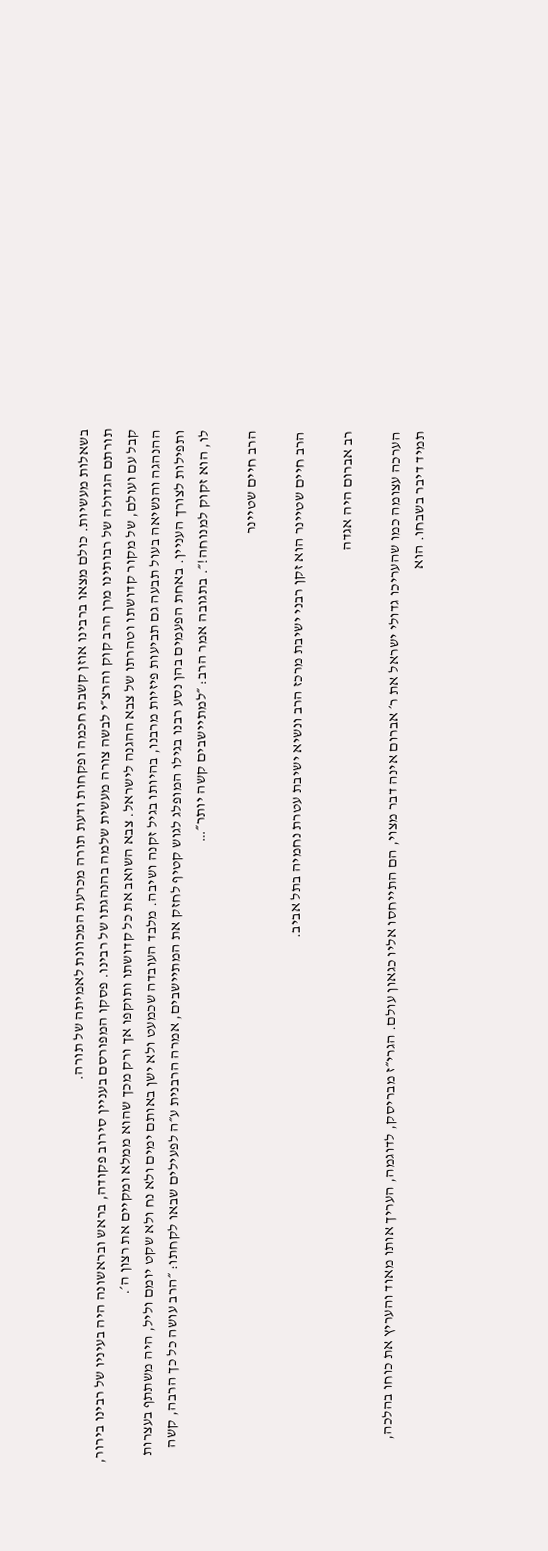בשאלות מעשיות. כולם מצאו ברבינו אוזן קשבת חכמה ופקחות ודעת תורה מכרעת המכוונת לאמיתה של תורה.
תורתם הגדולה של רבותינו מרן הרב קוק והרצ״י לבשה צורה מעשית שלמה בהנהגתו של רבינו. פסקו המפורסם בעניין סירוב פקודה, בראש ובראשונה היה בעיניו של רבינו בירור, קבל עם ועולם, של מקור קדושתו וטהרתו של צבא ההגנה לישראל. צבא השואב את כל קדושתו ותוקפו אך ורק מכך שהוא ממלא ומקיים את רצון ה׳.
ההנהגה והנשיאה בעול תבעה גם תביעות פיזיות מרבנו, בהיותו בגיל זקנה ושיבה. מלבד העובדה שכמעט ולא ישן באותם ימים ולא נח ולא שקט יומם וליל, היה משתתף בעצרות ותפילות לצורך העניין. באחת הפעמים בהן נסע רבנו בגילו המופלג לגוש קטיף לחזק את המתיישבים, אמרה הרבנית ע״ה לפעילים שבאו לקחתו: ״הרב עושה כל כך הרבה, קשה לו, הוא זקוק למנוחה!״. בתגובה אמר הרב: ״למתיישבים קשה יותר״…

הרב חיים שטיינר

הרב חיים שטיינר הוא זקן רבני ישיבת מרכז הרב ונשיא ישיבת עטרת נחמיה בתל אביב.

רב אברום היה אגדה

הערכה עצומה כמו שהעריכו גדולי ישראל את ר׳ אברום אינה דבר מצוי, הם התייחסו אליו כגאון עולם. הגרי״ז מבריסק, לדוגמה, העריך אותו מאוד והעריץ את כוחו בהלכה, תמיד דיבר בשבחו. הוא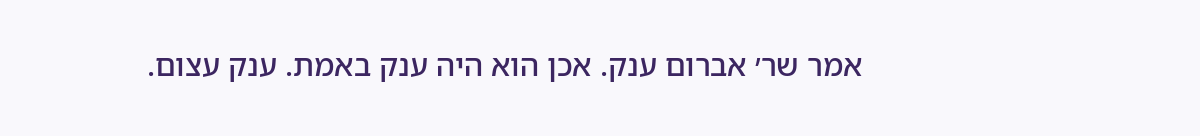אמר שר׳ אברום ענק. אכן הוא היה ענק באמת. ענק עצום.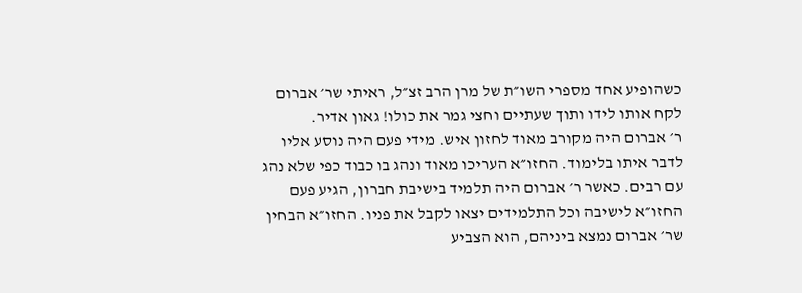כשהופיע אחד מספרי השו״ת של מרן הרב זצ״ל, ראיתי שר׳ אברום לקח אותו לידו ותוך שעתיים וחצי גמר את כולו! גאון אדיר.
ר׳ אברום היה מקורב מאוד לחזון איש. מידי פעם היה נוסע אליו לדבר איתו בלימוד. החזו״א העריכו מאוד ונהג בו כבוד כפי שלא נהג עם רבים. כאשר ר׳ אברום היה תלמיד בישיבת חברון, הגיע פעם החזו״א לישיבה וכל התלמידים יצאו לקבל את פניו. החזו״א הבחין שר׳ אברום נמצא ביניהם, הוא הצביע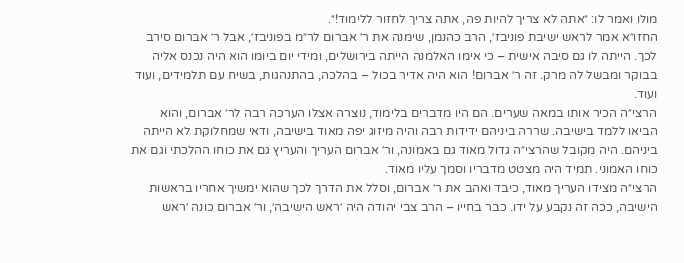מולו ואמר לו: ״אתה לא צריך להיות פה, אתה צריך לחזור ללימוד!״.
החזו״א אמר לראש ישיבת פוניבז׳, הרב כהנמן, שימנה את ר׳ אברום לר״מ בפוניבז׳, אבל ר׳ אברום סירב לכך. הייתה לו גם סיבה אישית – כי אימו האלמנה הייתה בירושלים, ומידי יום ביומו הוא היה נכנס אליה בבוקר ומבשל לה מרק. זה ר׳ אברום! הוא היה אדיר בכול – בהלכה, בהתנהגות, בשיח עם תלמידים, ועוד ועוד.
הרצי״ה הכיר אותו במאה שערים. הם היו מדברים בלימוד, נוצרה אצלו הערכה רבה לר׳ אברום, והוא הביאו ללמד בישיבה. שררה ביניהם ידידות רבה והיה מיזוג יפה מאוד בישיבה, ודאי שמחלוקת לא הייתה ביניהם. היה מקובל שהרצי״ה גדול מאוד גם באמונה, ור׳ אברום העריך והעריץ גם את כוחו ההלכתי וגם את כוחו האמוני. תמיד היה מצטט מדבריו וסמך עליו מאוד.
הרצי״ה מצידו העריך מאוד, כיבד ואהב את ר׳ אברום, וסלל את הדרך לכך שהוא ימשיך אחריו בראשות הישיבה, ככה זה נקבע על ידו. כבר בחייו – הרב צבי יהודה היה ׳ראש הישיבה׳, ור׳ אברום כונה ׳ראש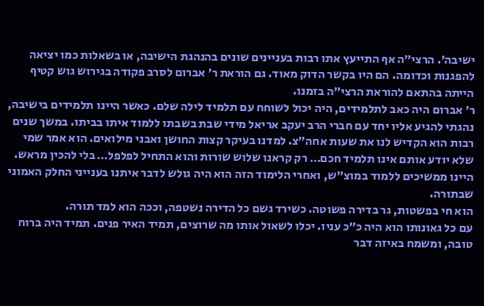ישיבה׳. הרצי״ה אף התייעץ אתו רבות בעניינים שונים בהנהגת הישיבה, או בשאלות כמו יציאה להפגנות וכדומה. הם היו בקשר הדוק מאוד. גם הוראת ר׳ אברום לסרב פקודה בגירוש גוש קטיף הייתה בהתאם להוראת הרצי״ה בזמנו.
ר׳ אברום היה כאב לתלמידים, היה יכול לשוחח עם תלמיד לילה שלם. כאשר היינו תלמידים בישיבה, נהגתי להגיע אליו יחד עם חברי הרב יעקב אריאל מידי שבת בשבתו ללמוד איתו בביתו. במשך שנים רבות הוא הקדיש לנו את שעות אחה״צ. למדנו בעיקר קצות החושן ואבני מילואים. הוא אמר שמי שלא יודע אותם אינו תלמיד חכם… רק קראנו שלוש שורות והוא התחיל לפלפל… בלי להכין מראש. היינו ממשיכים ללמוד במוצ״ש, ואחרי הלימוד הזה הוא היה גולש לדבר איתנו בענייני החלק האמוני שבתורה.
הוא חי בפשטות, גר בדירה פשוטה. כשירד גשם כל הדירה נשטפה, וככה הוא למד תורה.
עם כל גאונותו הוא היה כ״כ עניו. יכלו לשאול אותו מה שרוצים, תמיד האיר פנים. תמיד היה ברוח טובה, ומשמח באיזה דבר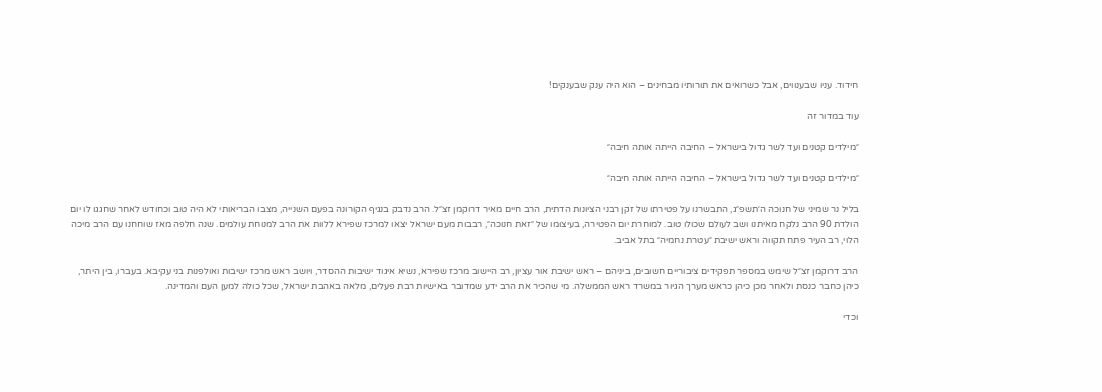חידוד. עניו שבענווים, אבל כשרואים את תורותיו מבחינים – הוא היה ענק שבענקים!

עוד במדור זה

״מילדים קטנים ועד לשר גדול בישראל – החיבה הייתה אותה חיבה״

״מילדים קטנים ועד לשר גדול בישראל – החיבה הייתה אותה חיבה״

בליל נר שמיני של חנוכה ה׳תשפ״ג, התבשרנו על פטירתו של זקן רבני הציונות הדתית, הרב חיים מאיר דרוקמן זצ״ל. הרב נדבק בנגיף הקורונה בפעם השנייה, מצבו הבריאותי לא היה טוב וכחודש לאחר שחגגו לו יום הולדת 90 הרב נלקח מאיתנו ושב לעולם שכולו טוב. למוחרת יום הפטירה, בעיצומו של ״זאת חנוכה״, רבבות מעם ישראל יצאו למרכז שפירא ללוות את הרב למנוחת עולמים. שנה חלפה מאז שוחחנו עם הרב מיכה הלוי, רב העיר פתח תקווה וראש ישיבת ״עטרת נחמיה״ בתל אביב.

הרב דרוקמן זצ״ל שימש במספר תפקידים ציבוריים חשובים, ביניהם – ראש ישיבת אור עציון, רב היישוב מרכז שפירא, נשיא איגוד ישיבות ההסדר, ויושב ראש מרכז ישיבות ואולפנות בני עקיבא. בעברו, בין היתר, כיהן כחבר כנסת ולאחר מכן כיהן כראש מערך הגיור במשרד ראש הממשלה. מי שהכיר את הרב ידע שמדובר באישיות רבת פעלים, מלאה באהבת ישראל, שכל כולה למען העם והמדינה.

וכדי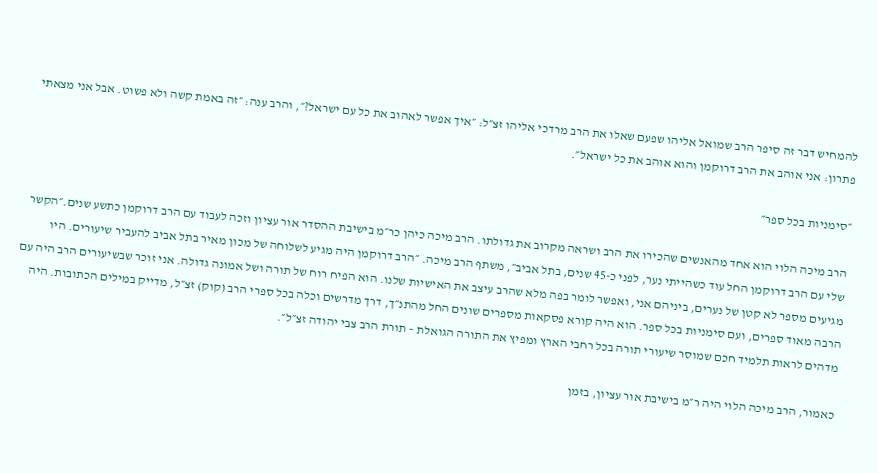להמחיש דבר זה סיפר הרב שמואל אליהו שפעם שאלו את הרב מרדכי אליהו זצ״ל: ״איך אפשר לאהוב את כל עם ישראל?״, והרב ענה: ״זה באמת קשה ולא פשוט. אבל אני מצאתי פתרון: אני אוהב את הרב דרוקמן והוא אוהב את כל ישראל״.

״סימניות בכל ספר״

הרב מיכה הלוי הוא אחד מהאנשים שהכירו את הרב ושראה מקרוב את גדולתו. הרב מיכה כיהן כר״מ בישיבת ההסדר אור עציון וזכה לעבוד עם הרב דרוקמן כתשע שנים.״הקשר שלי עם הרב דרוקמן החל עוד כשהייתי נער, לפני כ-45 שנים, בתל אביב״, משתף הרב מיכה. ״הרב דרוקמן היה מגיע לשלוחה של מכון מאיר בתל אביב להעביר שיעורים. היו מגיעים מספר לא קטן של נערים, ביניהם אני, ואפשר לומר בפה מלא שהרב עיצב את האישיות שלנו. הוא הפיח רוח של תורה ושל אמונה גדולה. אני זוכר שבשיעורים הרב היה עם הרבה מאוד ספרים, ועם סימניות בכל ספר. הוא היה קורא פסקאות מספרים שונים החל מהתנ״ך, דרך מדרשים וכלה בכל ספרי הרב (קוק) זצ״ל, מדייק במילים הכתובות. היה מדהים לראות תלמיד חכם שמוסר שיעורי תורה בכל רחבי הארץ ומפיץ את התורה הגואלת – תורת הרב צבי יהודה זצ״ל״.

כאמור, הרב מיכה הלוי היה ר״מ בישיבת אור עציון, בזמן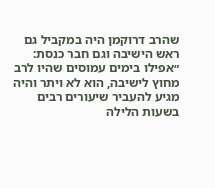שהרב דרוקמן היה במקביל גם ראש הישיבה וגם חבר כנסת: ״אפילו בימים עמוסים שהיו לרב מחוץ לישיבה, הוא לא ויתר והיה מגיע להעביר שיעורים רבים בשעות הלילה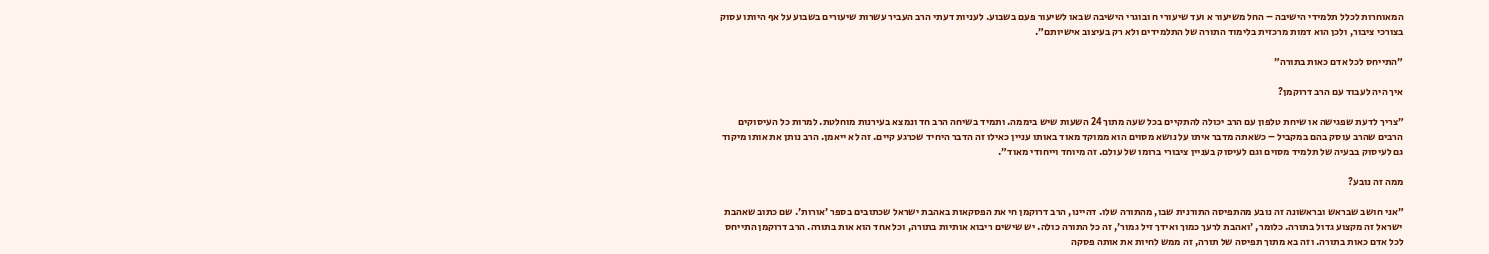המאוחרות לכלל תלמידי הישיבה – החל משיעור א ועד שיעורי ח ובוגרי הישיבה שבאו לשיעור פעם בשבוע. לעניות דעתי הרב העביר עשרות שיעורים בשבוע על אף היותו עסוק בצורכי ציבור, ולכן הוא דמות מרכזית בלימוד התורה של התלמידים ולא רק בעיצוב אישיותם״.

״התייחס לכל אדם כאות בתורה״

איך היה לעבוד עם הרב דרוקמן?

״צריך לדעת שפגישה או שיחת טלפון עם הרב יכולה להתקיים בכל שעה מתוך 24 השעות שיש ביממה. ותמיד בשיחה הרב חד ונמצא בעירנות מוחלטת. למרות כל העיסוקים הרבים שהרב עוסק בהם במקביל – כשאתה מדבר איתו על נושא מסוים הוא ממוקד מאוד באותו עניין כאילו זה הדבר היחיד שכרגע קיים. זה לא ייאמן. הרב נותן את אותו מיקוד גם לעיסוק בבעיה של תלמיד מסוים וגם לעיסוק בעניין ציבורי ברומו של עולם. זה מיוחד וייחודי מאוד״.

ממה זה נובע?

״אני חושב שבראש ובראשונה זה נובע מהתפיסה התורנית שבו, מהתורה שלו. דהיינו, הרב דרוקמן חי את הפסקאות באהבת ישראל שכתובים בספר ׳אורות׳. שם כתוב שאהבת ישראל זה מקצוע גדול בתורה. כלומר, ׳ואהבת לרעך כמוך ואידך זיל גמור׳, זה כל התורה כולה. יש שישים ריבוא אותיות בתורה, וכל אחד הוא אות בתורה. הרב דרוקמן התייחס לכל אדם כאות בתורה. וזה בא מתוך תפיסה של תורה, זה ממש לחיות את אותה פסקה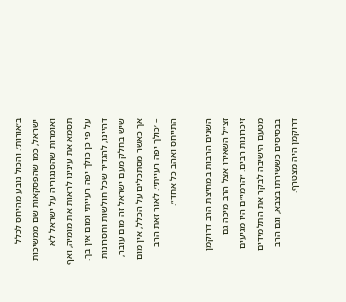ב׳אורות׳. והכול נובע מהיחס לכלל ישראל, כמו שהפסקאות שם ממשיכות ואומרות שהסנגוריה על ישראל לא תסמא את עינינו לראות את מומיה, ואף על פי כן כולך יפה רעייתי ומום אין בך. דהיינו, להגדיר שכל חולשות וחסרונות שיש בחלק מעם ישראל זה מום עובר, אך כאשר מסתכלים על הכלל, אין מום – ׳כולך יפה רעייתי׳. לאור זאת הרב התייחס ואהב כל אחד״.

השנים הרבות במחיצת הרב דרוקמן זצ״ל השאירו אצל הרב מיכה גם זיכרונות רבים. ״הרמי״ם היו מגיעים מטעם הישיבה לבקר את התלמידים בבסיסים כששירתו בצבא, וגם הרב דרוקמן היה מצטרף.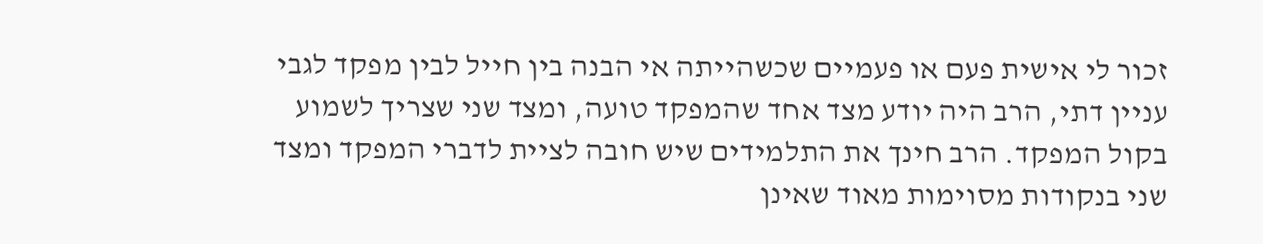זכור לי אישית פעם או פעמיים שכשהייתה אי הבנה בין חייל לבין מפקד לגבי עניין דתי, הרב היה יודע מצד אחד שהמפקד טועה, ומצד שני שצריך לשמוע בקול המפקד. הרב חינך את התלמידים שיש חובה לציית לדברי המפקד ומצד שני בנקודות מסוימות מאוד שאינן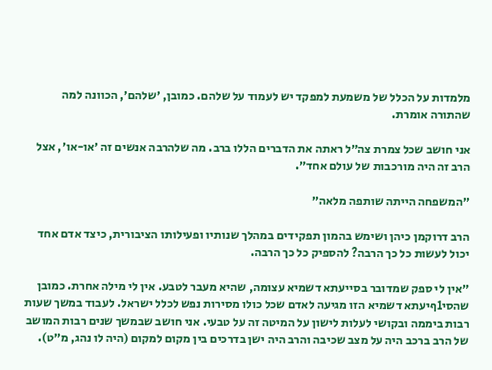מלמדות על הכלל של משמעת למפקד יש לעמוד על שלהם. כמובן, ׳שלהם׳, הכוונה למה שהתורה אומרת.

אני חושב שכל צמרת צה״ל ראתה את הדברים הללו ברב. מה שלהרבה אנשים זה ׳או-או׳, אצל הרב זה היה מורכבות של עולם אחד״.

״המשפחה הייתה שותפה מלאה״

הרב דרוקמן כיהן ושימש בהמון תפקידים במהלך שנותיו ופעילותו הציבורית, כיצד אדם אחד יכול לעשות כל כך הרבה? להספיק כל כך הרבה.

״אין לי ספק שמדובר בסייעתא דשמיא עצומה, שהיא מעבר לטבע. אין לי מילה אחרת. כמובן שהסי1ףיעתא דשמיא הזו מגיעה לאדם שכל כולו מסירות נפש לכלל ישראל. לעבוד במשך שעות רבות ביממה ובקושי לעלות לישון על המיטה זה על טבעי. אני חושב שבמשך שנים רבות המושב של הרב ברכב היה על מצב שכיבה והרב היה ישן בדרכים בין מקום למקום (היה לו נהג, מ״ט).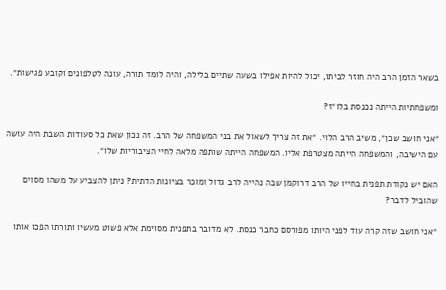בשאר הזמן הרב היה חוזר לביתו, יכול להיות אפילו בשעה שתיים בלילה, והיה לומד תורה, עונה לטלפונים וקובע פגישות״.

ומשפחתיות הייתה נכנסת בלו״ז?

״אני חושב שכן״, משיב הרב הלוי. ״את זה צריך לשאול את בני המשפחה של הרב. זה נכון שאת כל סעודות השבת היה עושה עם הישיבה, והמשפחה הייתה מצטרפת אליו. המשפחה הייתה שותפה מלאה לחיי הציבוריות שלו״.

האם יש נקודת תפנית בחייו של הרב דרוקמן שבה נהייה לרב גדול ומוכר בציונות הדתית? ניתן להצביע על משהו מסוים שהוביל לדבר?

״אני חושב שזה קרה עוד לפני היותו מפורסם כחבר כנסת. לא מדובר בתפנית מסוימת אלא פשוט מעשיו ותורתו הפכו אותו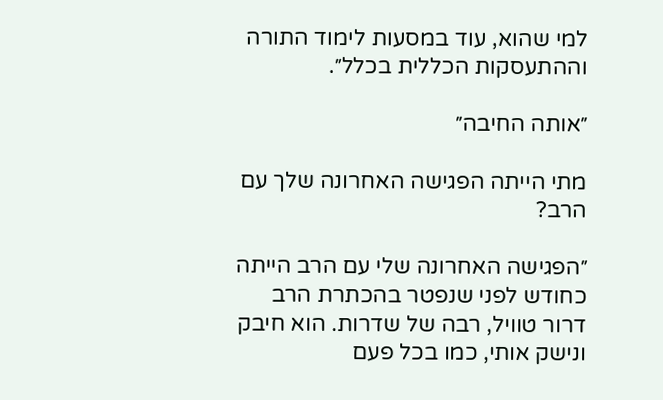למי שהוא, עוד במסעות לימוד התורה וההתעסקות הכללית בכלל״.

״אותה החיבה״

מתי הייתה הפגישה האחרונה שלך עם הרב?

״הפגישה האחרונה שלי עם הרב הייתה כחודש לפני שנפטר בהכתרת הרב דרור טוויל, רבה של שדרות. הוא חיבק ונישק אותי, כמו בכל פעם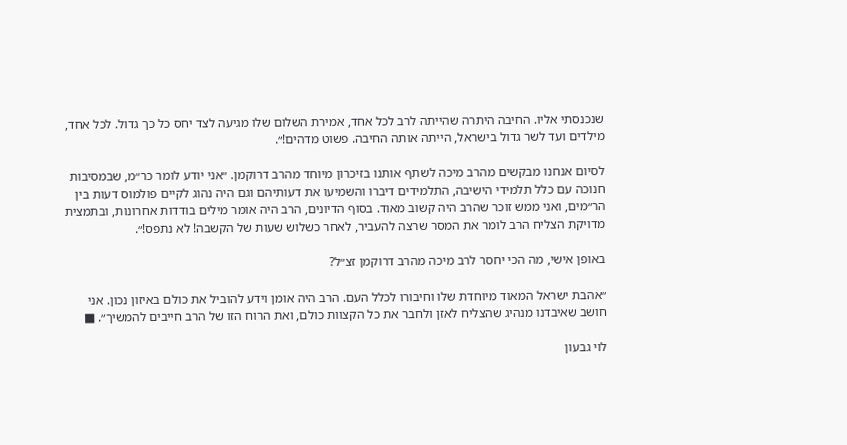שנכנסתי אליו. החיבה היתרה שהייתה לרב לכל אחד, אמירת השלום שלו מגיעה לצד יחס כל כך גדול. לכל אחד, מילדים ועד לשר גדול בישראל, הייתה אותה החיבה. פשוט מדהים!״.

לסיום אנחנו מבקשים מהרב מיכה לשתף אותנו בזיכרון מיוחד מהרב דרוקמן. ״אני יודע לומר כר״מ, שבמסיבות חנוכה עם כלל תלמידי הישיבה, התלמידים דיברו והשמיעו את דעותיהם וגם היה נהוג לקיים פולמוס דעות בין הר״מים, ואני ממש זוכר שהרב היה קשוב מאוד. בסוף הדיונים, הרב היה אומר מילים בודדות אחרונות, ובתמצית מדויקת הצליח הרב לומר את המסר שרצה להעביר, לאחר כשלוש שעות של הקשבה! לא נתפס!״.

באופן אישי, מה הכי יחסר לרב מיכה מהרב דרוקמן זצ״ל?

״אהבת ישראל המאוד מיוחדת שלו וחיבורו לכלל העם. הרב היה אומן וידע להוביל את כולם באיזון נכון. אני חושב שאיבדנו מנהיג שהצליח לאזן ולחבר את כל הקצוות כולם, ואת הרוח הזו של הרב חייבים להמשיך״. ■

לוי גבעון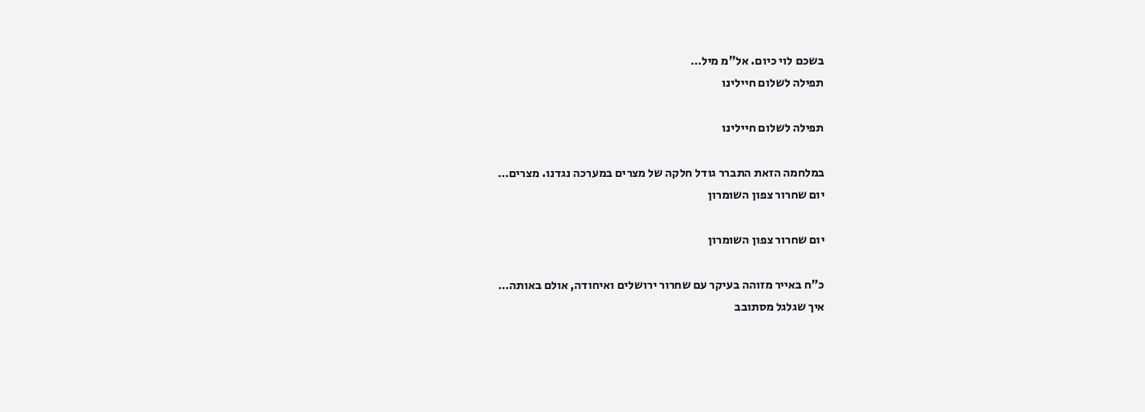בשכם לוי כיום. אל"מ מיל…
תפילה לשלום חיילינו

תפילה לשלום חיילינו

במלחמה הזאת התברר גודל חלקה של מצרים במערכה נגדנו. מצרים…
יום שחרור צפון השומרון

יום שחרור צפון השומרון

כ"ח באייר מזוהה בעיקר עם שחרור ירושלים ואיחודה, אולם באותה…
איך שגלגל מסתובב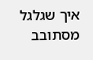איך שגלגל מסתובב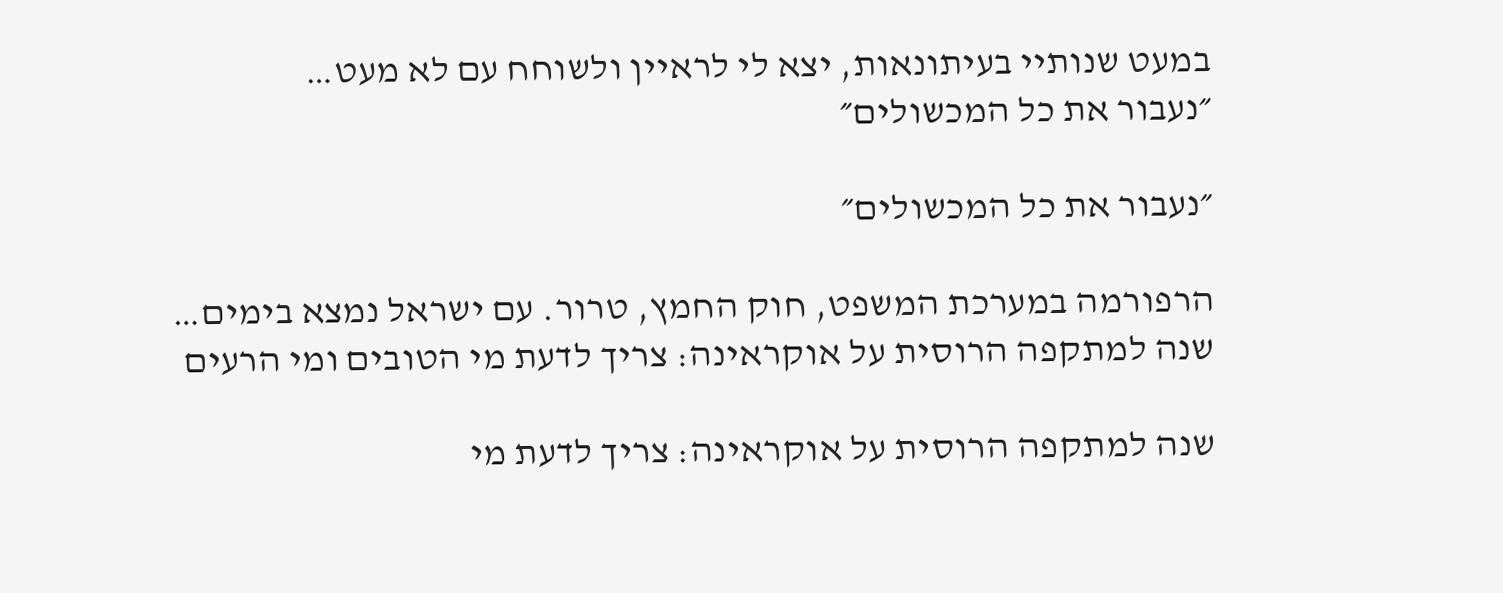במעט שנותיי בעיתונאות, יצא לי לראיין ולשוחח עם לא מעט…
״נעבור את כל המכשולים״

״נעבור את כל המכשולים״

הרפורמה במערכת המשפט, חוק החמץ, טרור. עם ישראל נמצא בימים…
שנה למתקפה הרוסית על אוקראינה: צריך לדעת מי הטובים ומי הרעים

שנה למתקפה הרוסית על אוקראינה: צריך לדעת מי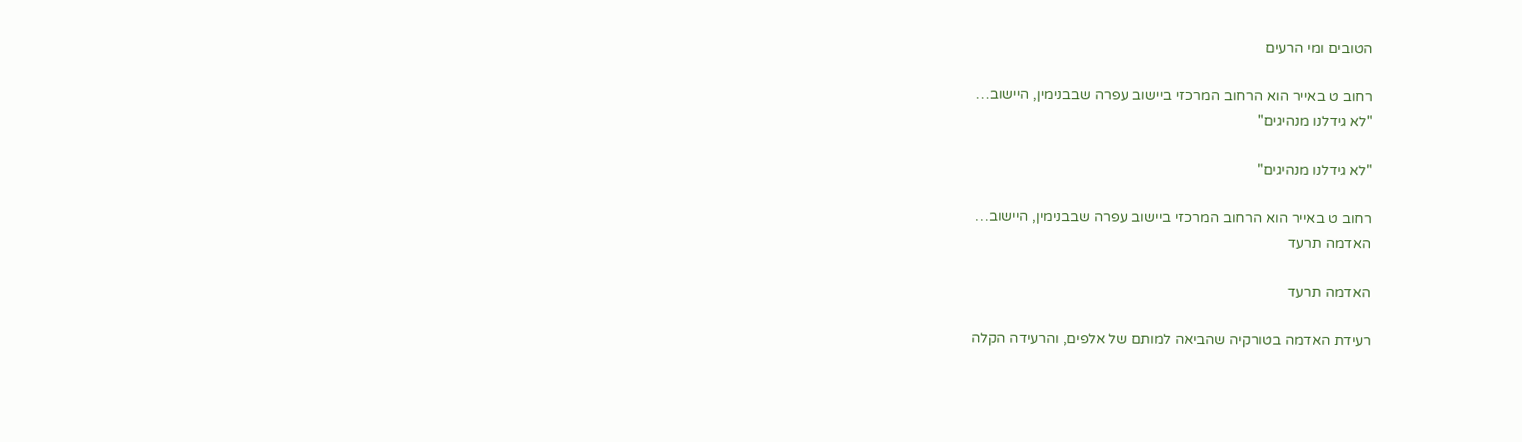הטובים ומי הרעים

רחוב ט באייר הוא הרחוב המרכזי ביישוב עפרה שבבנימין, היישוב…
"לא גידלנו מנהיגים"

"לא גידלנו מנהיגים"

רחוב ט באייר הוא הרחוב המרכזי ביישוב עפרה שבבנימין, היישוב…
האדמה תרעד

האדמה תרעד

רעידת האדמה בטורקיה שהביאה למותם של אלפים, והרעידה הקלה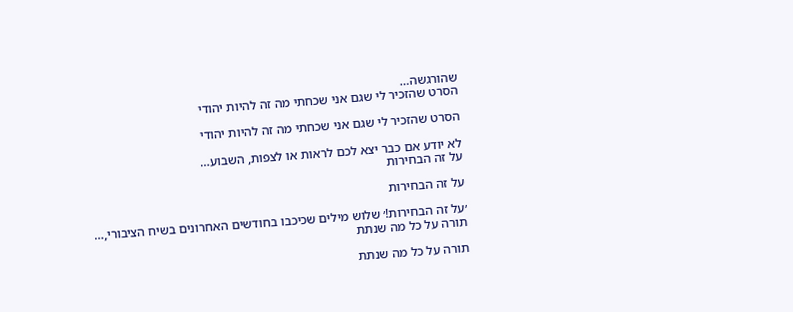שהורגשה…
הסרט שהזכיר לי שגם אני שכחתי מה זה להיות יהודי

הסרט שהזכיר לי שגם אני שכחתי מה זה להיות יהודי

לא יודע אם כבר יצא לכם לראות או לצפות, השבוע…
על זה הבחירות

על זה הבחירות

׳על זה הבחירות!׳ שלוש מילים שכיכבו בחודשים האחרונים בשיח הציבורי,…
תורה על כל מה שנתת

תורה על כל מה שנתת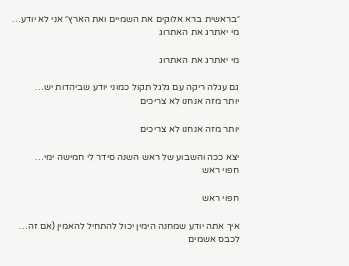״בראשית ברא אלוקים את השמיים ואת הארץ״ אני לא יודע…
מי יאתרג את האתרוג

מי יאתרג את האתרוג

גם עגלה ריקה עם גלגל תקול כמוני יודע שביהדות יש…
יותר מזה אנחנו לא צריכים

יותר מזה אנחנו לא צריכים

יצא ככה והשבוע של ראש השנה סידר לי חמישה ימי…
חפוי ראש

חפוי ראש

איך אתה יודע שמחנה הימין יכול להתחיל להאמין (אם זה…
לכבס אשמים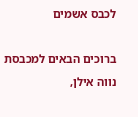לכבס אשמים

ברוכים הבאים למכבסת נווה אילן,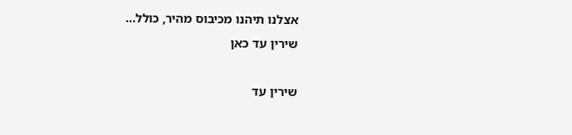אצלנו תיהנו מכיבוס מהיר, כולל…
שירין עד כאן

שירין עד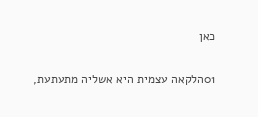כאן

01הלקאה עצמית היא אשליה מתעתעת,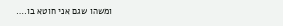ומשהו שגם אני חוטא בו.…